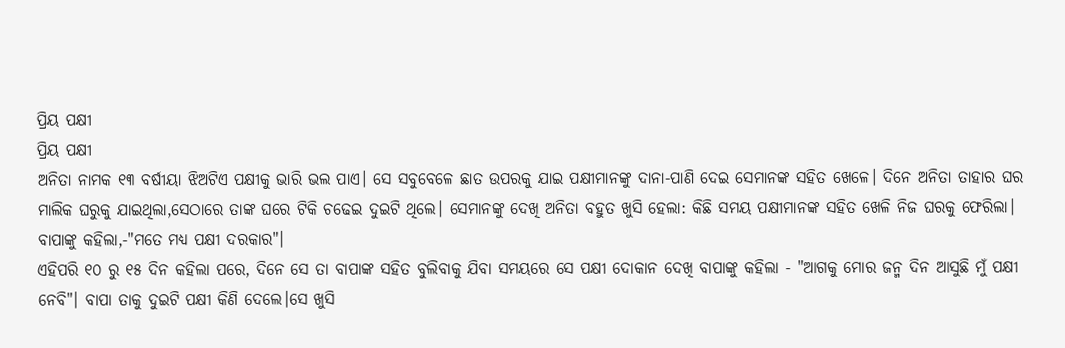ପ୍ରିୟ ପକ୍ଷୀ
ପ୍ରିୟ ପକ୍ଷୀ
ଅନିତା ନାମକ ୧୩ ବର୍ଷୀୟା ଝିଅଟିଏ ପକ୍ଷୀକୁ ଭାରି ଭଲ ପାଏ। ସେ ସବୁବେଳେ ଛାତ ଉପରକୁ ଯାଇ ପକ୍ଷୀମାନଙ୍କୁ ଦାନା-ପାଣି ଦେଇ ସେମାନଙ୍କ ସହିତ ଖେଳେ। ଦିନେ ଅନିତା ତାହାର ଘର ମାଲିକ ଘରୁକୁ ଯାଇଥିଲା,ସେଠାରେ ତାଙ୍କ ଘରେ ଟିକି ଚଢେଇ ଦୁଇଟି ଥିଲେ। ସେମାନଙ୍କୁ ଦେଖି ଅନିତା ବହୁତ ଖୁସି ହେଲା: କିଛି ସମୟ ପକ୍ଷୀମାନଙ୍କ ସହିତ ଖେଳି ନିଜ ଘରକୁ ଫେରିଲା। ବାପାଙ୍କୁ କହିଲା,-"ମତେ ମଧ୍ୟ ପକ୍ଷୀ ଦରକାର"।
ଏହିପରି ୧୦ ରୁ ୧୫ ଦିନ କହିଲା ପରେ, ଦିନେ ସେ ତା ବାପାଙ୍କ ସହିତ ବୁଲିବାକୁ ଯିବା ସମୟରେ ସେ ପକ୍ଷୀ ଦୋକାନ ଦେଖି ବାପାଙ୍କୁ କହିଲା - "ଆଗକୁ ମୋର ଜନ୍ମ ଦିନ ଆସୁଛି ମୁଁ ପକ୍ଷୀ ନେବି"। ବାପା ତାକୁ ଦୁଇଟି ପକ୍ଷୀ କିଣି ଦେଲେ।ସେ ଖୁସି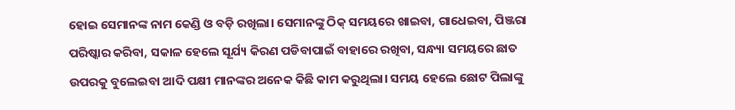ହୋଇ ସେମାନଙ୍କ ନାମ କେଣ୍ଡି ଓ ବଡ଼ି ରଖିଲା। ସେମାନଙ୍କୁ ଠିକ୍ ସମୟରେ ଖାଇବା, ଗାଧେଇବା, ପିଞ୍ଜରା ପରିଷ୍କାର କରିବା, ସକାଳ ହେଲେ ସୂର୍ଯ୍ୟ କିରଣ ପଡିବାପାଇଁ ବାହାରେ ରଖିବା, ସନ୍ଧ୍ୟା ସମୟରେ ଛାତ ଉପରକୁ ବୁଲେଇବା ଆଦି ପକ୍ଷୀ ମାନଙ୍କର ଅନେକ କିଛି କାମ କରୁଥିଲା। ସମୟ ହେଲେ ଛୋଟ ପିଲାଙ୍କୁ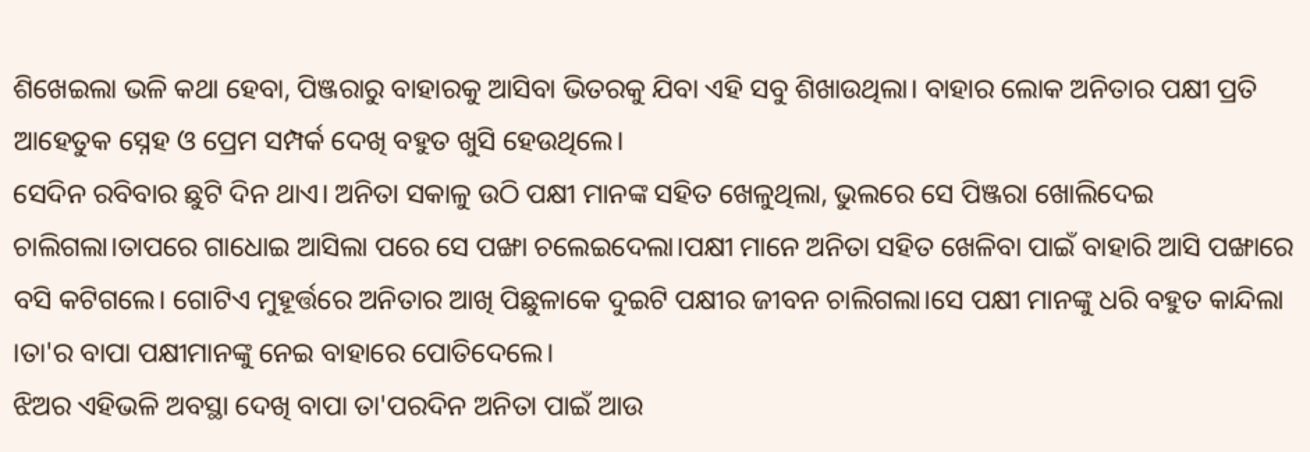ଶିଖେଇଲା ଭଳି କଥା ହେବା, ପିଞ୍ଜରାରୁ ବାହାରକୁ ଆସିବା ଭିତରକୁ ଯିବା ଏହି ସବୁ ଶିଖାଉଥିଲା। ବାହାର ଲୋକ ଅନିତାର ପକ୍ଷୀ ପ୍ରତି ଆହେତୁକ ସ୍ନେହ ଓ ପ୍ରେମ ସମ୍ପର୍କ ଦେଖି ବହୁତ ଖୁସି ହେଉଥିଲେ।
ସେଦିନ ରବିବାର ଛୁଟି ଦିନ ଥାଏ। ଅନିତା ସକାଳୁ ଉଠି ପକ୍ଷୀ ମାନଙ୍କ ସହିତ ଖେଳୁଥିଲା, ଭୁଲରେ ସେ ପିଞ୍ଜରା ଖୋଲିଦେଇ ଚାଲିଗଲା।ତାପରେ ଗାଧୋଇ ଆସିଲା ପରେ ସେ ପଙ୍ଖା ଚଲେଇଦେଲା।ପକ୍ଷୀ ମାନେ ଅନିତା ସହିତ ଖେଳିବା ପାଇଁ ବାହାରି ଆସି ପଙ୍ଖାରେ ବସି କଟିଗଲେ। ଗୋଟିଏ ମୁହୂର୍ତ୍ତରେ ଅନିତାର ଆଖି ପିଛୁଳାକେ ଦୁଇଟି ପକ୍ଷୀର ଜୀବନ ଚାଲିଗଲା।ସେ ପକ୍ଷୀ ମାନଙ୍କୁ ଧରି ବହୁତ କାନ୍ଦିଲା ।ତା'ର ବାପା ପକ୍ଷୀମାନଙ୍କୁ ନେଇ ବାହାରେ ପୋତିଦେଲେ।
ଝିଅର ଏହିଭଳି ଅବସ୍ଥା ଦେଖି ବାପା ତା'ପରଦିନ ଅନିତା ପାଇଁ ଆଉ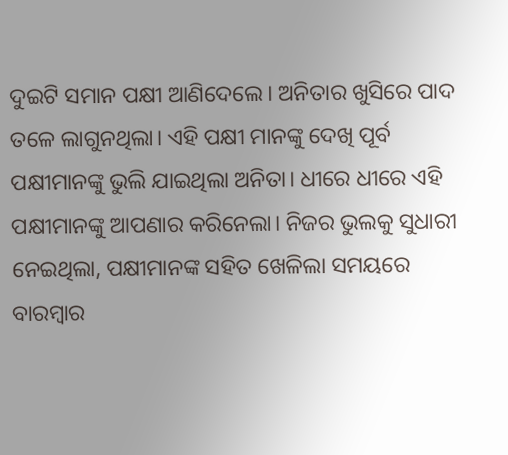ଦୁଇଟି ସମାନ ପକ୍ଷୀ ଆଣିଦେଲେ। ଅନିତାର ଖୁସିରେ ପାଦ ତଳେ ଲାଗୁନଥିଲା। ଏହି ପକ୍ଷୀ ମାନଙ୍କୁ ଦେଖି ପୂର୍ବ ପକ୍ଷୀମାନଙ୍କୁ ଭୁଲି ଯାଇଥିଲା ଅନିତା। ଧୀରେ ଧୀରେ ଏହି ପକ୍ଷୀମାନଙ୍କୁ ଆପଣାର କରିନେଲା। ନିଜର ଭୁଲକୁ ସୁଧାରୀ ନେଇଥିଲା, ପକ୍ଷୀମାନଙ୍କ ସହିତ ଖେଳିଲା ସମୟରେ ବାରମ୍ବାର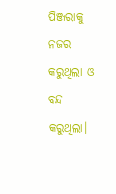ପିଞ୍ଜରାକୁ ନଜର କରୁଥିଲା ଓ ବନ୍ଦ କରୁଥିଲା।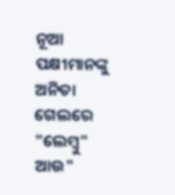ନୂଆ ପକ୍ଷୀମାନଙ୍କୁ ଅନିତା ଗେଲରେ "ଲେମ୍ୱୁ" ଆଉ"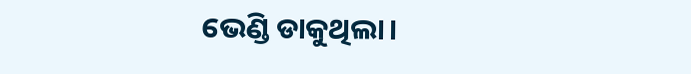ଭେଣ୍ଡି ଡାକୁଥିଲା।